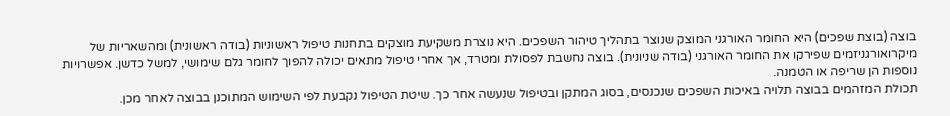בוצה (בוצת שפכים) היא החומר האורגני המוצק שנוצר בתהליך טיהור השפכים. היא נוצרת משקיעת מוצקים בתחנות טיפול ראשוניות (בודה ראשונית) ומהשאריות של מיקרואורגניזמים שפירקו את החומר האורגני (בודה שניונית). בוצה נחשבת לפסולת ומטרד, אך אחרי טיפול מתאים יכולה להפוך לחומר גלם שימושי, למשל כדשן. אפשרויות נוספות הן שריפה או הטמנה.
תכולת המזהמים בבוצה תלויה באיכות השפכים שנכנסים, בסוג המתקן ובטיפול שנעשה אחר כך. שיטת הטיפול נקבעת לפי השימוש המתוכנן בבוצה לאחר מכן.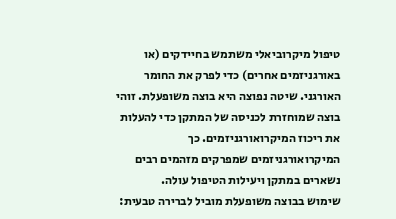טיפול מיקרוביאלי משתמש בחיידקים (או באורגניזמים אחרים) כדי לפרק את החומר האורגני. שיטה נפוצה היא בוצה משופעלת. זוהי בוצה שמוחזרת לכניסה של המתקן כדי להעלות את ריכוז המיקרואורגניזמים. כך המיקרואורגניזמים שמפרקים מזהמים רבים נשארים במתקן ויעילות הטיפול עולה.
שימוש בבוצה משופעלת מוביל לברירה טבעית: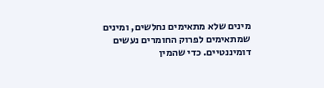מינים שלא מתאימים נחלשים, ומינים שמתאימים לפרוק החומרים נעשים דומיננטיים. כדי שהמין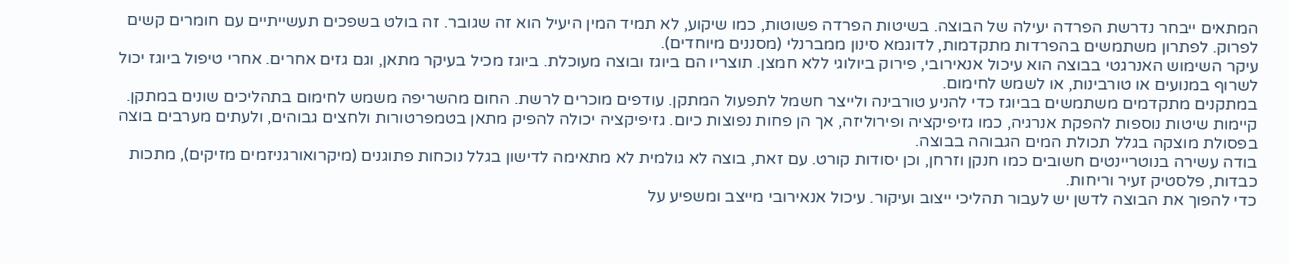המתאים ייבחר נדרשת הפרדה יעילה של הבוצה. בשיטות הפרדה פשוטות, כמו שיקוע, לא תמיד המין היעיל הוא זה שגובר. זה בולט בשפכים תעשייתיים עם חומרים קשים לפרוק. לפתרון משתמשים בהפרדות מתקדמות, לדוגמא סינון ממברנלי (מסננים מיוחדים).
עיקר השימוש האנרגטי בבוצה הוא עיכול אנאירובי, פירוק ביולוגי ללא חמצן. תוצריו הם ביוגז ובוצה מעוכלת. ביוגז מכיל בעיקר מתאן, וגם גזים אחרים. אחרי טיפול ביוגז יכול לשרוף במנועים או טורבינות, או לשמש לחימום.
במתקנים מתקדמים משתמשים בביוגז כדי להניע טורבינה ולייצר חשמל לתפעול המתקן. עודפים מוכרים לרשת. החום מהשריפה משמש לחימום בתהליכים שונים במתקן. קיימות שיטות נוספות להפקת אנרגיה, כמו גזיפיקציה ופירוליזה, אך הן פחות נפוצות כיום. גזיפיקציה יכולה להפיק מתאן בטמפרטורות ולחצים גבוהים, ולעתים מערבים בוצה בפסולת מוצקה בגלל תכולת המים הגבוהה בבוצה.
בודה עשירה בנוטריינטים חשובים כמו חנקן וזרחן, וכן יסודות קורט. עם זאת, בוצה לא גולמית לא מתאימה לדישון בגלל נוכחות פתוגנים (מיקרואורגניזמים מזיקים), מתכות כבדות, פלסטיק זעיר וריחות.
כדי להפוך את הבוצה לדשן יש לעבור תהליכי ייצוב ועיקור. עיכול אנאירובי מייצב ומשפיע על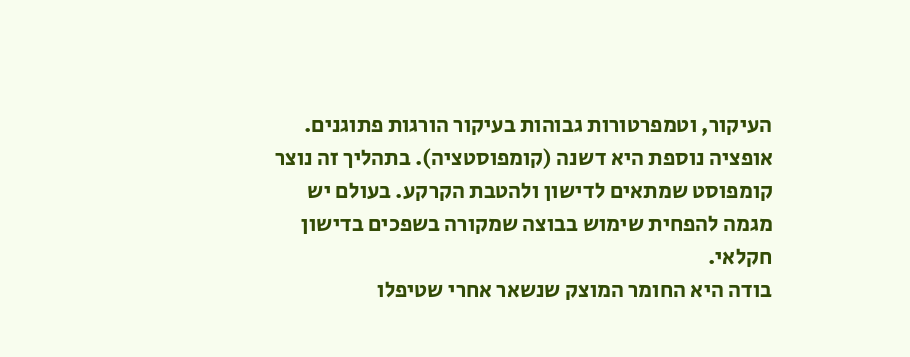העיקור, וטמפרטורות גבוהות בעיקור הורגות פתוגנים. אופציה נוספת היא דשנה (קומפוסטציה). בתהליך זה נוצר קומפוסט שמתאים לדישון ולהטבת הקרקע. בעולם יש מגמה להפחית שימוש בבוצה שמקורה בשפכים בדישון חקלאי.
בודה היא החומר המוצק שנשאר אחרי שטיפלו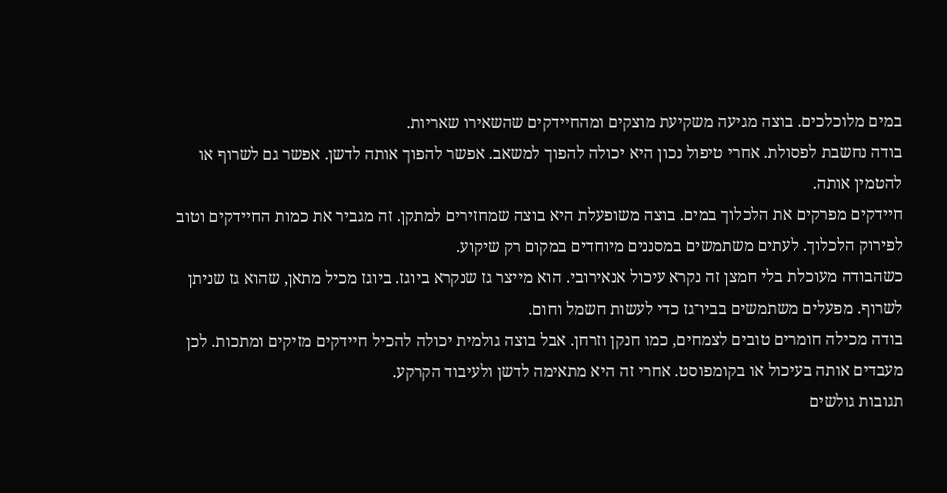במים מלוכלכים. בוצה מגיעה משקיעת מוצקים ומהחיידקים שהשאירו שאריות.
בודה נחשבת לפסולת. אחרי טיפול נכון היא יכולה להפוך למשאב. אפשר להפוך אותה לדשן. אפשר גם לשרוף או להטמין אותה.
חיידקים מפרקים את הלכלוך במים. בוצה משופעלת היא בוצה שמחזירים למתקן. זה מגביר את כמות החיידקים וטוב לפירוק הלכלוך. לעתים משתמשים במסננים מיוחדים במקום רק שיקוע.
כשהבודה מעוכלת בלי חמצן זה נקרא עיכול אנאירובי. הוא מייצר גז שנקרא ביוגז. ביוגז מכיל מתאן, שהוא גז שניתן לשרוף. מפעלים משתמשים בביו־גז כדי לעשות חשמל וחום.
בודה מכילה חומרים טובים לצמחים, כמו חנקן וזרחן. אבל בוצה גולמית יכולה להכיל חיידקים מזיקים ומתכות. לכן מעבדים אותה בעיכול או בקומפוסט. אחרי זה היא מתאימה לדשן ולעיבוד הקרקע.
תגובות גולשים